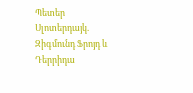Պետեր Սլոտերդայկ. Զիգմունդ Ֆրոյդ և Դերրիդա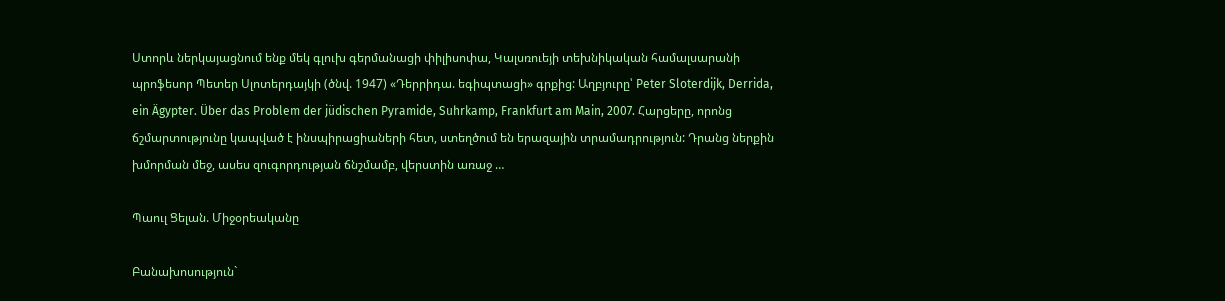Ստորև ներկայացնում ենք մեկ գլուխ գերմանացի փիլիսոփա, Կալսռուեյի տեխնիկական համալսարանի պրոֆեսոր Պետեր Սլոտերդայկի (ծնվ. 1947) «Դերրիդա. եգիպտացի» գրքից: Աղբյուրը՝ Peter Sloterdijk, Derrida, ein Ägypter. Über das Problem der jüdischen Pyramide, Suhrkamp, Frankfurt am Main, 2007. Հարցերը, որոնց ճշմարտությունը կապված է ինսպիրացիաների հետ, ստեղծում են երազային տրամադրություն: Դրանց ներքին խմորման մեջ, ասես զուգորդության ճնշմամբ, վերստին առաջ …

Պաուլ Ցելան. Միջօրեականը

Բանախոսություն`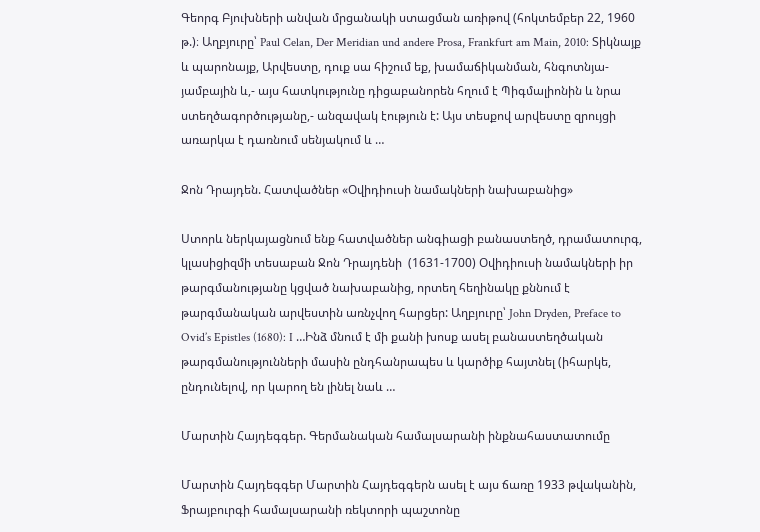Գեորգ Բյուխների անվան մրցանակի ստացման առիթով (հոկտեմբեր 22, 1960 թ.)։ Աղբյուրը՝ Paul Celan, Der Meridian und andere Prosa, Frankfurt am Main, 2010: Տիկնայք և պարոնայք, Արվեստը, դուք սա հիշում եք, խամաճիկանման, հնգոտնյա-յամբային և,- այս հատկությունը դիցաբանորեն հղում է Պիգմալիոնին և նրա ստեղծագործությանը,- անզավակ էություն է: Այս տեսքով արվեստը զրույցի առարկա է դառնում սենյակում և …

Ջոն Դրայդեն. Հատվածներ «Օվիդիուսի նամակների նախաբանից»

Ստորև ներկայացնում ենք հատվածներ անգիացի բանաստեղծ, դրամատուրգ, կլասիցիզմի տեսաբան Ջոն Դրայդենի  (1631-1700) Օվիդիուսի նամակների իր թարգմանությանը կցված նախաբանից, որտեղ հեղինակը քննում է թարգմանական արվեստին առնչվող հարցեր: Աղբյուրը՝ John Dryden, Preface to Ovid’s Epistles (1680): I …Ինձ մնում է մի քանի խոսք ասել բանաստեղծական թարգմանությունների մասին ընդհանրապես և կարծիք հայտնել (իհարկե, ընդունելով, որ կարող են լինել նաև …

Մարտին Հայդեգգեր. Գերմանական համալսարանի ինքնահաստատումը

Մարտին Հայդեգգեր Մարտին Հայդեգգերն ասել է այս ճառը 1933 թվականին, Ֆրայբուրգի համալսարանի ռեկտորի պաշտոնը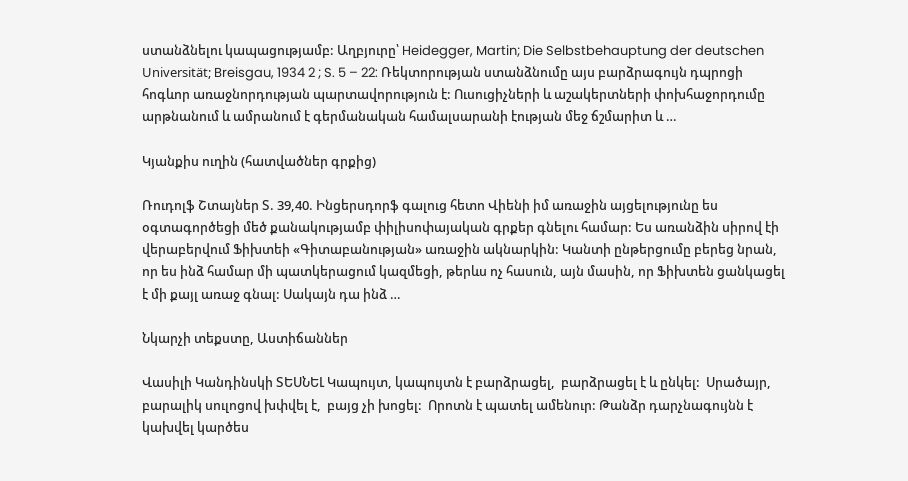ստանձնելու կապացությամբ: Աղբյուրը՝ Heidegger, Martin; Die Selbstbehauptung der deutschen Universität; Breisgau, 1934 2 ; S. 5 – 22: Ռեկտորության ստանձնումը այս բարձրագույն դպրոցի հոգևոր առաջնորդության պարտավորություն է: Ուսուցիչների և աշակերտների փոխհաջորդումը արթնանում և ամրանում է գերմանական համալսարանի էության մեջ ճշմարիտ և …

Կյանքիս ուղին (հատվածներ գրքից)

Ռուդոլֆ Շտայներ Տ. 39,40. Ինցերսդորֆ գալուց հետո Վիենի իմ առաջին այցելությունը ես օգտագործեցի մեծ քանակությամբ փիլիսոփայական գրքեր գնելու համար: Ես առանձին սիրով էի վերաբերվում Ֆիխտեի «Գիտաբանության» առաջին ակնարկին: Կանտի ընթերցումը բերեց նրան, որ ես ինձ համար մի պատկերացում կազմեցի, թերևս ոչ հասուն, այն մասին, որ Ֆիխտեն ցանկացել է մի քայլ առաջ գնալ: Սակայն դա ինձ …

Նկարչի տեքստը, Աստիճաններ

Վասիլի Կանդինսկի ՏԵՍՆԵԼ Կապույտ, կապույտն է բարձրացել,  բարձրացել է և ընկել:  Սրածայր, բարալիկ սուլոցով խփվել է,  բայց չի խոցել:  Որոտն է պատել ամենուր: Թանձր դարչնագույնն է կախվել կարծես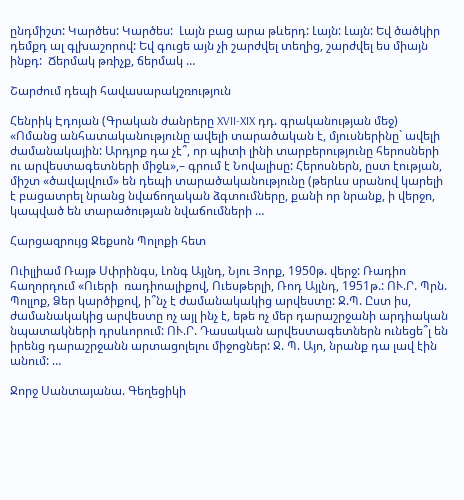ընդմիշտ: Կարծես: Կարծես:  Լայն բաց արա թևերդ: Լայն: Լայն: Եվ ծածկիր դեմքդ ալ գլխաշորով: Եվ գուցե այն չի շարժվել տեղից, շարժվել ես միայն ինքդ:  Ճերմակ թռիչք, ճերմակ …

Շարժում դեպի հավասարակշռություն

Հենրիկ Էդոյան (Գրական ժանրերը XVII-XIX դդ. գրականության մեջ)  «Ոմանց անհատականությունը ավելի տարածական է, մյուսներինը` ավելի ժամանակային: Արդյոք դա չէ՞, որ պիտի լինի տարբերությունը հերոսների ու արվեստագետների միջև»,– գրում է Նովալիսը: Հերոսներն, ըստ էության, միշտ «ծավալվում» են դեպի տարածականությունը (թերևս սրանով կարելի է բացատրել նրանց նվաճողական ձգտումները, քանի որ նրանք, ի վերջո, կապված են տարածության նվաճումների …

Հարցազրույց Ջեքսոն Պոլոքի հետ

Ուիլլիամ Ռայթ Սփրինգս, Լոնգ Այլնդ, Նյու Յորք, 1950թ. վերջ: Ռադիո հաղորդում «Ուերի  ռադիոալիքով, Ուեսթերլի, Ռոդ Այլնդ, 1951թ.: ՈՒ.Ր. Պրն. Պոլլոք, Ձեր կարծիքով, ի՞նչ է ժամանակակից արվեստը: Ջ.Պ. Ըստ իս, ժամանակակից արվեստը ոչ այլ ինչ է, եթե ոչ մեր դարաշրջանի արդիական նպատակների դրսևորում: ՈՒ.Ր. Դասական արվեստագետներն ունեցե՞լ են իրենց դարաշրջանն արտացոլելու միջոցներ: Ջ. Պ. Այո, նրանք դա լավ էին անում: …

Ջորջ Սանտայանա. Գեղեցիկի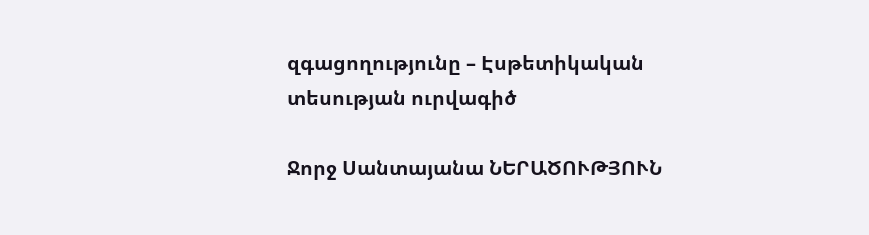զգացողությունը – Էսթետիկական տեսության ուրվագիծ

Ջորջ Սանտայանա ՆԵՐԱԾՈՒԹՅՈՒՆ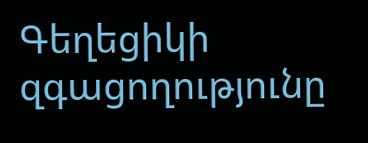Գեղեցիկի զգացողությունը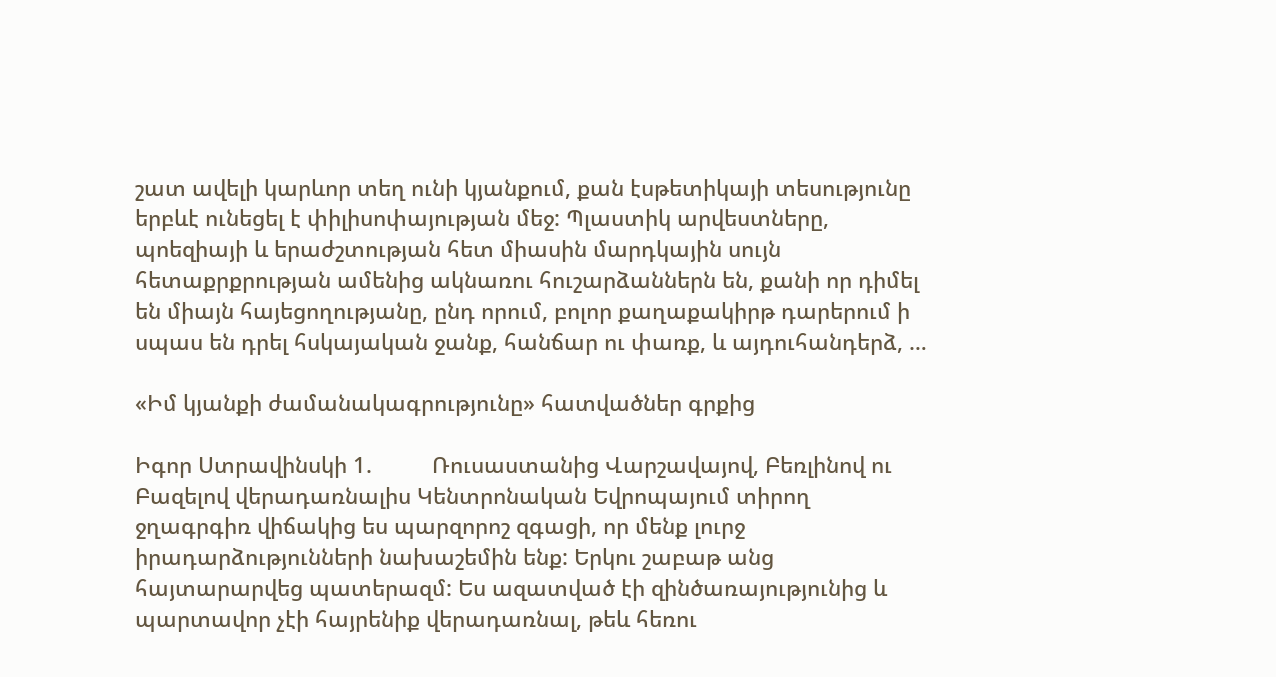շատ ավելի կարևոր տեղ ունի կյանքում, քան էսթետիկայի տեսությունը երբևէ ունեցել է փիլիսոփայության մեջ: Պլաստիկ արվեստները, պոեզիայի և երաժշտության հետ միասին մարդկային սույն հետաքրքրության ամենից ակնառու հուշարձաններն են, քանի որ դիմել են միայն հայեցողությանը, ընդ որում, բոլոր քաղաքակիրթ դարերում ի սպաս են դրել հսկայական ջանք, հանճար ու փառք, և այդուհանդերձ, …

«Իմ կյանքի ժամանակագրությունը» հատվածներ գրքից

Իգոր Ստրավինսկի 1.          Ռուսաստանից Վարշավայով, Բեռլինով ու Բազելով վերադառնալիս Կենտրոնական Եվրոպայում տիրող ջղագրգիռ վիճակից ես պարզորոշ զգացի, որ մենք լուրջ իրադարձությունների նախաշեմին ենք: Երկու շաբաթ անց հայտարարվեց պատերազմ: Ես ազատված էի զինծառայությունից և պարտավոր չէի հայրենիք վերադառնալ, թեև հեռու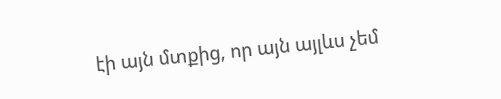էի այն մտքից, որ այն այլևս չեմ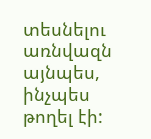տեսնելու առնվազն այնպես, ինչպես թողել էի: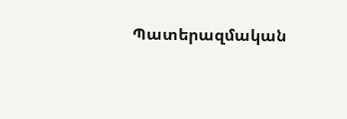Պատերազմական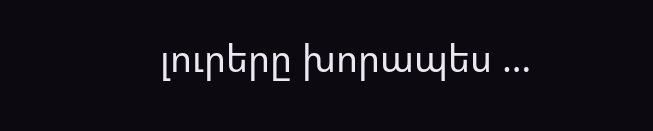լուրերը խորապես …